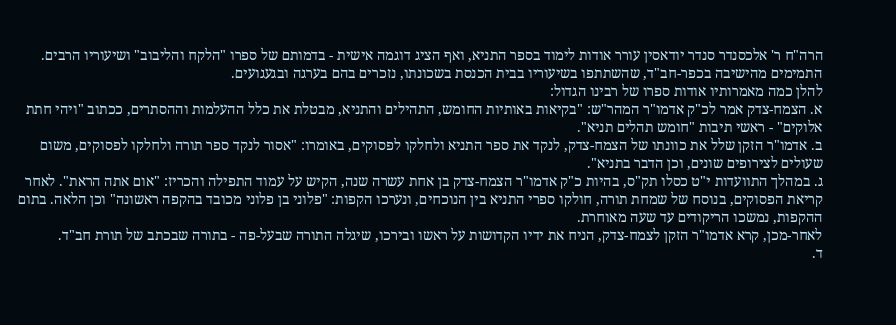הרה"ח ר' אלכסנדר סנדר יודאסין עורר אודות לימוד בספר התניא, ואף הציג דוגמה אישית - בדמותם של ספרו "הלקח והליבוב" ושיעוריו הרבים. התמימים מהישיבה בכפר-חב"ד, שהשתתפו בשיעוריו בבית הכנסת בשכונתו, נזכרים בהם בערגה ובגעגועים.
להלן כמה מאמרותיו אודות ספרו של רבינו הגדול:
א. הצמח-צדק אמר לכ"ק אדמו"ר המהר"ש: "בקיאות באותיות החומש, התהילים והתניא, מבטלת את כלל ההעלמות וההסתרים, ככתוב "ויהי חתת אלוקים" - ראשי תיבות "חומש תהלים תניא".
ב. אדמו"ר הזקן שלל את כוונתו של הצמח-צדק, לנקד את ספר התניא ולחלקו לפסוקים, באומרו: "אסור לנקד ספר תורה ולחלקו לפסוקים, משום שעולים לצירופים שונים, וכן הדבר בתניא".
ג. במהלך התוועדות י"ט כסלו תק"ס, בהיות כ"ק אדמו"ר הצמח-צדק בן אחת עשרה שנה, הקיש על עמוד התפילה והכריז: "אום אתה הראת". לאחר קריאת הפסוקים, בנוסח של שמחת תורה, חולקו ספרי התניא בין הנוכחים, ונערכו הקפות: "פלוני בן פלוני מכובד בהקפה ראשונה" וכן הלאה. בתום ההקפות, נמשכו הריקודים עד שעה מאוחרת.
לאחר-מכן, קרא אדמו"ר הזקן לצמח-צדק, הניח את ידיו הקדושות על ראשו ובירכו, שיגלה התורה שבעל-פה - בתורה שבכתב של תורת חב"ד.
ד.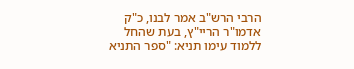הרבי הרש"ב אמר לבנו, כ"ק אדמו"ר הריי"ץ, בעת שהחל ללמוד עימו תניא: "ספר התניא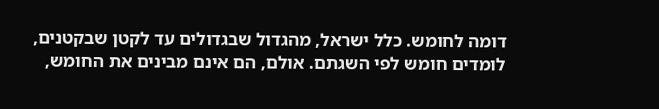דומה לחומש. כלל ישראל, מהגדול שבגדולים עד לקטן שבקטנים, לומדים חומש לפי השגתם. אולם, הם אינם מבינים את החומש,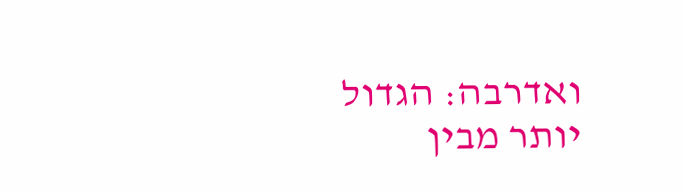ואדרבה: הגדול יותר מבין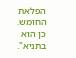הפלאת החומש. כן הוא בתניא".